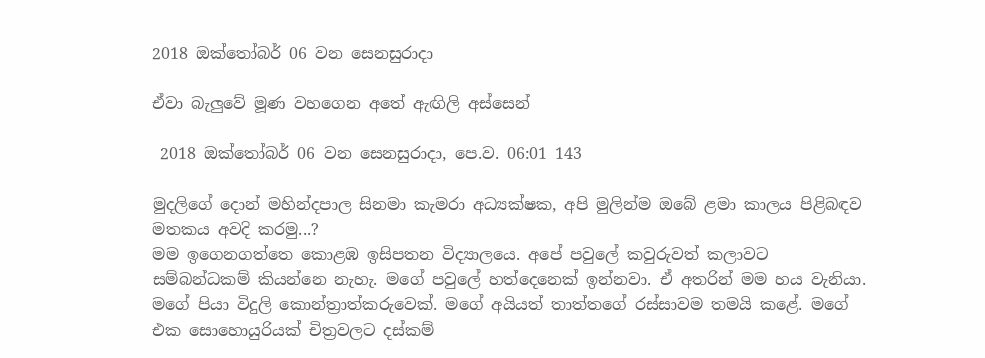2018 ඔක්තෝබර් 06 වන සෙනසුරාදා

ඒවා බැලුවේ මූණ වහගෙන අතේ ඇඟිලි අස්සෙන්

 2018 ඔක්තෝබර් 06 වන සෙනසුරාදා, පෙ.ව. 06:01 143

මුදලිගේ දොන් මහින්දපාල සිනමා කැමරා අධ්‍යක්ෂක, අපි මුලින්ම ඔබේ ළමා කාලය පිළිබඳව මතකය අවදි කරමු...?
මම ඉගෙනගත්තෙ කොළඹ ඉසිපතන විද්‍යාලයෙ. අපේ පවුලේ කවුරුවත් කලාවට සම්බන්ධකම් කියන්නෙ නැහැ. මගේ පවුලේ හත්දෙනෙක් ඉන්නවා. ඒ අතරින් මම හය වැනියා. මගේ පියා විදුලි කොන්ත්‍රාත්කරුවෙක්. මගේ අයියත් තාත්තගේ රස්සාවම තමයි කළේ. මගේ එක සොහොයුරියක් චිත්‍රවලට දස්කම්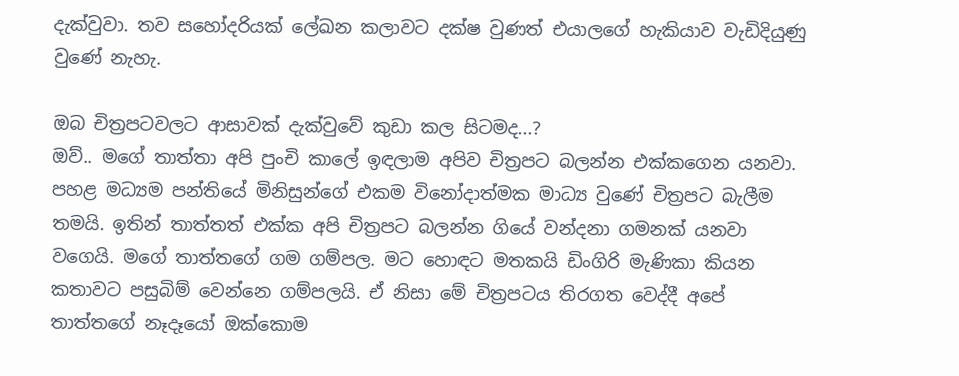දැක්වුවා. තව සහෝදරියක් ලේඛන කලාවට දක්ෂ වුණත් එයාලගේ හැකියාව වැඩිදියුණු වුණේ නැහැ.

ඔබ චිත්‍රපටවලට ආසාවක් දැක්වුවේ කුඩා කල සිටමද...?
ඔව්.. මගේ තාත්තා අපි පුංචි කාලේ ඉඳලාම අපිව චිත්‍රපට බලන්න එක්කගෙන යනවා. පහළ මධ්‍යම පන්තියේ මිනිසුන්ගේ එකම විනෝදාත්මක මාධ්‍ය වුණේ චිත්‍රපට බැලීම තමයි. ඉතින් තාත්තත් එක්ක අපි චිත්‍රපට බලන්න ගියේ වන්දනා ගමනක් යනවා වගෙයි. මගේ තාත්තගේ ගම ගම්පල. මට හොඳට මතකයි ඩිංගිරි මැණිකා කියන කතාවට පසුබිම් වෙන්නෙ ගම්පලයි. ඒ නිසා මේ චිත්‍රපටය තිරගත වෙද්දී අපේ තාත්තගේ නෑදෑයෝ ඔක්කොම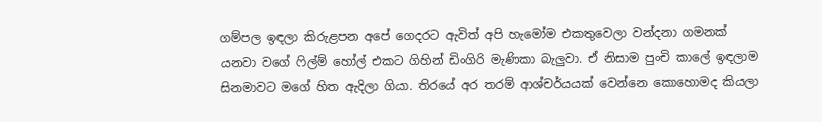ගම්පල ඉඳලා කිරුළපන අපේ ගෙදරට ඇවිත් අපි හැමෝම එකතුවෙලා වන්දනා ගමනක් යනවා වගේ ෆිල්ම් හෝල් එකට ගිහින් ඩිංගිරි මැණිකා බැලුවා. ඒ නිසාම පුංචි කාලේ ඉඳලාම සිනමාවට මගේ හිත ඇදිලා ගියා. තිරයේ අර තරම් ආශ්චර්යයක් වෙන්නෙ කොහොමද කියලා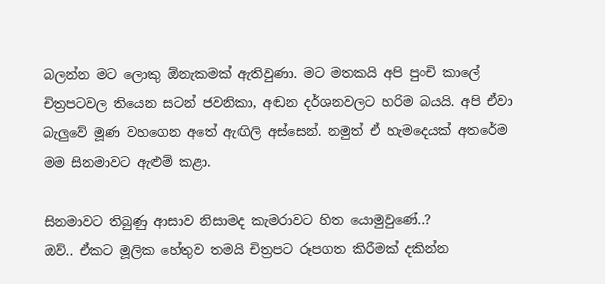බලන්න මට ලොකු ඕනැකමක් ඇතිවුණා. මට මතකයි අපි පුංචි කාලේ චිත්‍රපටවල තියෙන සටන් ජවනිකා, අඬන දර්ශනවලට හරිම බයයි. අපි ඒවා බැලුවේ මූණ වහගෙන අතේ ඇඟිලි අස්සෙන්. නමුත් ඒ හැමදෙයක් අතරේම මම සිනමාවට ඇළුම් කළා.

සිනමාවට තිබුණු ආසාව නිසාමද කැමරාවට හිත යොමුවුණේ..?
ඔව්.. ඒකට මූලික හේතුව තමයි චිත්‍රපට රූපගත කිරීමක් දකින්න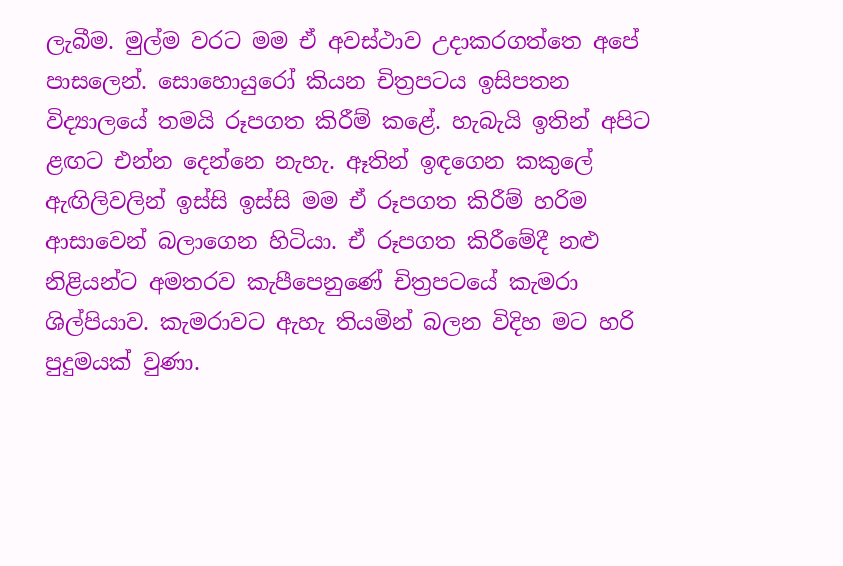ලැබීම. මුල්ම වරට මම ඒ අවස්ථාව උදාකරගත්තෙ අපේ පාසලෙන්. සොහොයුරෝ කියන චිත්‍රපටය ඉසිපතන විද්‍යාලයේ තමයි රූපගත කිරීම් කළේ. හැබැයි ඉතින් අපිට ළඟට එන්න දෙන්නෙ නැහැ. ඈතින් ඉඳගෙන කකුලේ ඇඟිලිවලින් ඉස්සි ඉස්සි මම ඒ රූපගත කිරීම් හරිම ආසාවෙන් බලාගෙන හිටියා. ඒ රූපගත කිරීමේදී නළු නිළියන්ට අමතරව කැපීපෙනුණේ චිත්‍රපටයේ කැමරා ශිල්පියාව. කැමරාවට ඇහැ තියමින් බලන විදිහ මට හරි පුදුමයක් වුණා.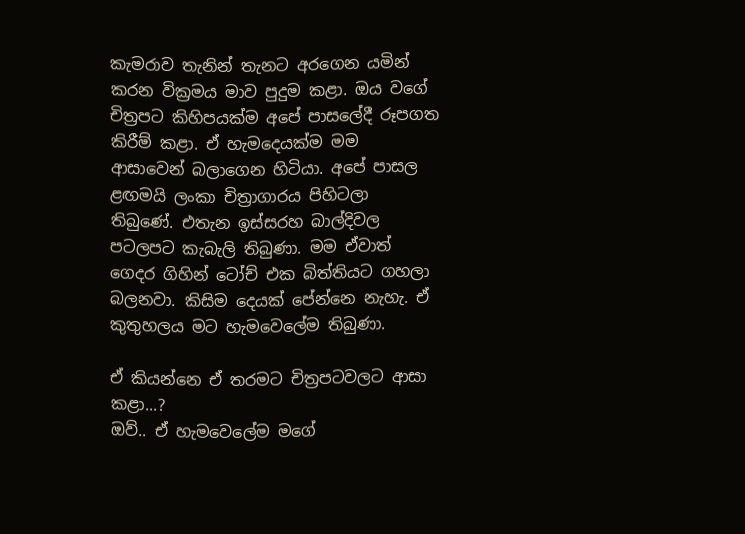කැමරාව තැනින් තැනට අරගෙන යමින් කරන වික්‍රමය මාව පුදුම කළා. ඔය වගේ චිත්‍රපට කිහිපයක්ම අපේ පාසලේදී රූපගත කිරීම් කළා. ඒ හැමදෙයක්ම මම ආසාවෙන් බලාගෙන හිටියා. අපේ පාසල ළඟමයි ලංකා චිත්‍රාගාරය පිහිටලා තිබුණේ. එතැන ඉස්සරහ බාල්දිවල පටලපට කැබැලි තිබුණා. මම ඒවාත් ගෙදර ගිහින් ටෝච් එක බිත්තියට ගහලා බලනවා. කිසිම දෙයක් පේන්නෙ නැහැ. ඒ කුතුහලය මට හැමවෙලේම තිබුණා.

ඒ කියන්නෙ ඒ තරමට චිත්‍රපටවලට ආසා කළා...?
ඔව්.. ඒ හැමවෙලේම මගේ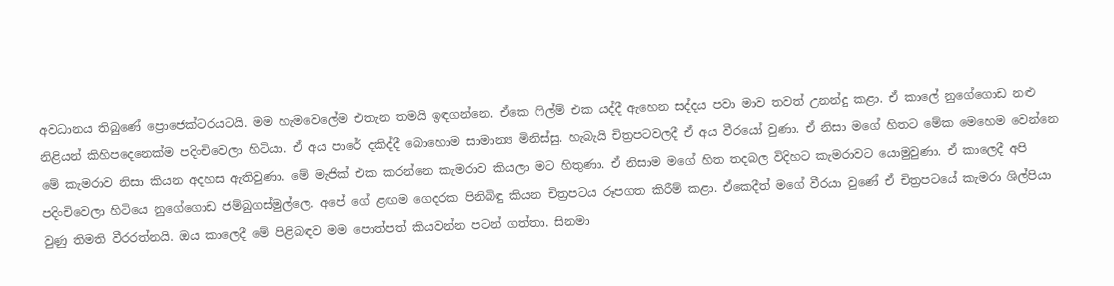අවධානය තිබුණේ ප්‍රොජෙක්ටරයටයි. මම හැමවෙලේම එතැන තමයි ඉඳගන්නෙ. ඒකෙ ෆිල්ම් එක යද්දී ඇහෙන සද්දය පවා මාව තවත් උනන්දු කළා. ඒ කාලේ නුගේගොඩ නළු නිළියන් කිහිපදෙනෙක්ම පදිංචිවෙලා හිටියා. ඒ අය පාරේ දකිද්දී බොහොම සාමාන්‍ය මිනිස්සු. හැබැයි චිත්‍රපටවලදී ඒ අය වීරයෝ වුණා. ඒ නිසා මගේ හිතට මේක මෙහෙම වෙන්නෙ මේ කැමරාව නිසා කියන අදහස ඇතිවුණා. මේ මැජික් එක කරන්නෙ කැමරාව කියලා මට හිතුණා. ඒ නිසාම මගේ හිත තදබල විදිහට කැමරාවට යොමුවුණා. ඒ කාලෙදී අපි පදිංචිවෙලා හිටියෙ නුගේගොඩ ජම්බුගස්මුල්ලෙ. අපේ ගේ ළඟම ගෙදරක පිනිබිඳු කියන චිත්‍රපටය රූපගත කිරීම් කළා. ඒකෙදීත් මගේ වීරයා වුණේ ඒ චිත්‍රපටයේ කැමරා ශිල්පියා වුණු තිමති වීරරත්නයි. ඔය කාලෙදී මේ පිළිබඳව මම පොත්පත් කියවන්න පටන් ගත්තා. සිනමා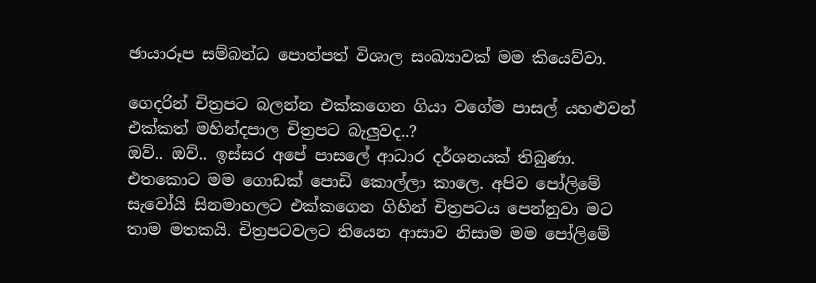ඡායාරූප සම්බන්ධ පොත්පත් විශාල සංඛ්‍යාවක් මම කියෙව්වා.

ගෙදරින් චිත්‍රපට බලන්න එක්කගෙන ගියා වගේම පාසල් යහළුවන් එක්කත් මහින්දපාල චිත්‍රපට බැලුවද..?
ඔව්.. ඔව්.. ඉස්සර අපේ පාසලේ ආධාර දර්ශනයක් තිබුණා. එතකොට මම ගොඩක් පොඩි කොල්ලා කාලෙ. අපිව පෝලිමේ සැවෝයි සිනමාහලට එක්කගෙන ගිහින් චිත්‍රපටය පෙන්නුවා මට තාම මතකයි. චිත්‍රපටවලට තියෙන ආසාව නිසාම මම පෝලිමේ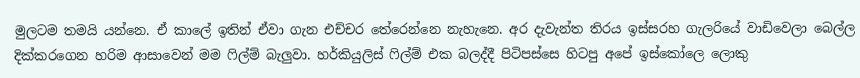මුලටම තමයි යන්නෙ. ඒ කාලේ ඉතින් ඒවා ගැන එච්චර තේරෙන්නෙ නැහැනෙ. අර දැවැන්ත තිරය ඉස්සරහ ගැලරියේ වාඩිවෙලා බෙල්ල දික්කරගෙන හරිම ආසාවෙන් මම ෆිල්ම් බැලුවා. හර්කියුලිස් ෆිල්ම් එක බලද්දී පිටිපස්සෙ හිටපු අපේ ඉස්කෝලෙ ලොකු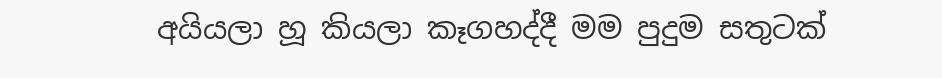අයියලා හූ කියලා කෑගහද්දී මම පුදුම සතුටක්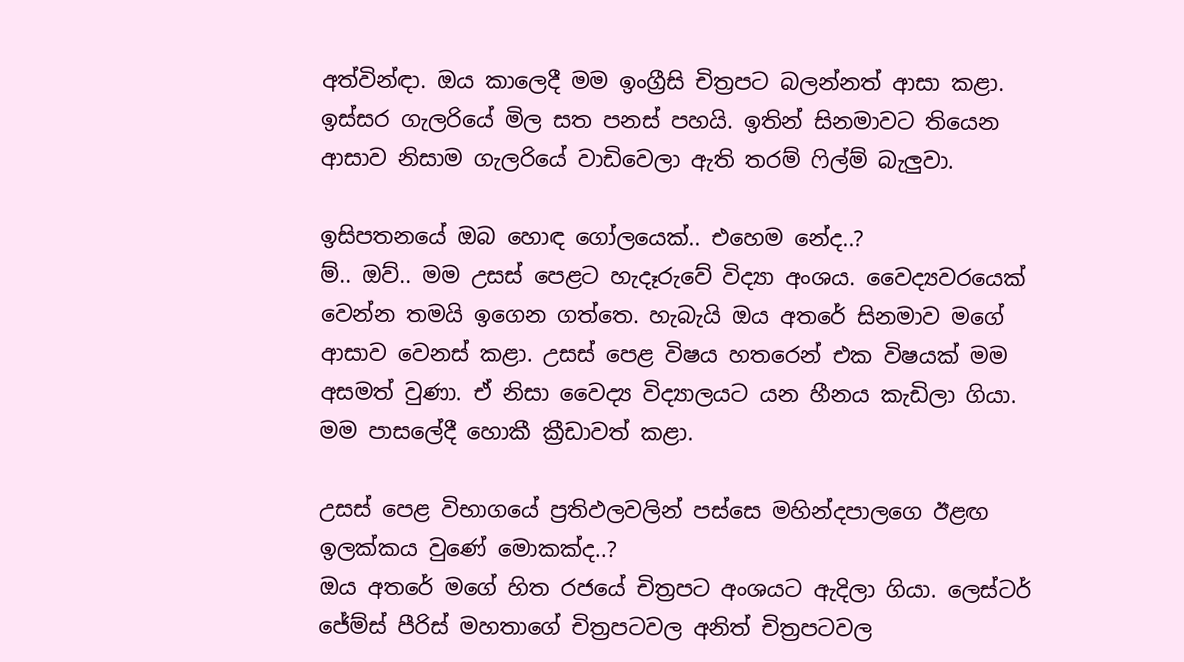අත්වින්ඳා. ඔය කාලෙදී මම ඉංග්‍රීසි චිත්‍රපට බලන්නත් ආසා කළා. ඉස්සර ගැලරියේ මිල සත පනස් පහයි. ඉතින් සිනමාවට තියෙන ආසාව නිසාම ගැලරියේ වාඩිවෙලා ඇති තරම් ෆිල්ම් බැලුවා.

ඉසිපතනයේ ඔබ හොඳ ගෝලයෙක්.. එහෙම නේද..?
ම්.. ඔව්.. මම උසස් පෙළට හැදෑරුවේ විද්‍යා අංශය. වෛද්‍යවරයෙක් වෙන්න තමයි ඉගෙන ගත්තෙ. හැබැයි ඔය අතරේ සිනමාව මගේ ආසාව වෙනස් කළා. උසස් පෙළ විෂය හතරෙන් එක විෂයක් මම අසමත් වුණා. ඒ නිසා වෛද්‍ය විද්‍යාලයට යන හීනය කැඩිලා ගියා. මම පාසලේදී හොකී ක්‍රීඩාවත් කළා.

උසස් පෙළ විභාගයේ ප්‍රතිඵලවලින් පස්සෙ මහින්දපාලගෙ ඊළඟ ඉලක්කය වුණේ මොකක්ද..?
ඔය අතරේ මගේ හිත රජයේ චිත්‍රපට අංශයට ඇදිලා ගියා. ලෙස්ටර් ජේම්ස් පීරිස් මහතාගේ චිත්‍රපටවල අනිත් චිත්‍රපටවල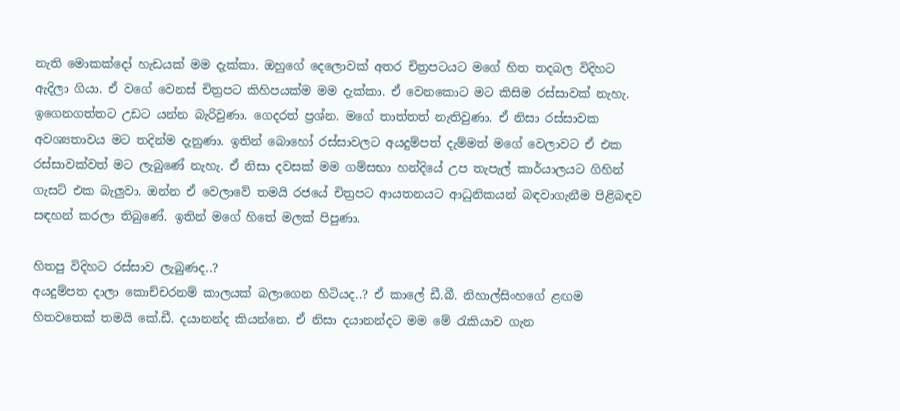නැති මොකක්දෝ හැඩයක් මම දැක්කා. ඔහුගේ දෙලොවක් අතර චිත්‍රපටයට මගේ හිත තදබල විදිහට ඇදිලා ගියා. ඒ වගේ වෙනස් චිත්‍රපට කිහිපයක්ම මම දැක්කා. ඒ වෙනකොට මට කිසිම රස්සාවක් නැහැ. ඉගෙනගත්තට උඩට යන්න බැරිවුණා. ගෙදරත් ප්‍රශ්න. මගේ තාත්තත් නැතිවුණා. ඒ නිසා රස්සාවක අවශ්‍යතාවය මට තදින්ම දැනුණා. ඉතින් බොහෝ රස්සාවලට අයදුම්පත් දැම්මත් මගේ වෙලාවට ඒ එක රස්සාවක්වත් මට ලැබුණේ නැහැ. ඒ නිසා දවසක් මම ගම්සභා හන්දියේ උප තැපැල් කාර්යාලයට ගිහින් ගැසට් එක බැලුවා. ඔන්න ඒ වෙලාවේ තමයි රජයේ චිත්‍රපට ආයතනයට ආධුනිකයන් බඳවාගැනීම පිළිබඳව සඳහන් කරලා තිබුණේ. ඉතින් මගේ හිතේ මලක් පිපුණා.

හිතපු විදිහට රස්සාව ලැබුණද..?
අයදුම්පත දාලා කොච්චරනම් කාලයක් බලාගෙන හිටියද..? ඒ කාලේ ඩී.බී. නිහාල්සිංහගේ ළඟම හිතවතෙක් තමයි කේ.ඩී. දයානන්ද කියන්නෙ. ඒ නිසා දයානන්දට මම මේ රැකියාව ගැන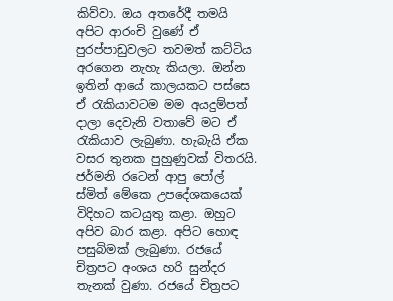කිව්වා. ඔය අතරේදී තමයි අපිට ආරංචි වුණේ ඒ පුරප්පාඩුවලට තවමත් කට්ටිය අරගෙන නැහැ කියලා. ඔන්න ඉතින් ආයේ කාලයකට පස්සෙ ඒ රැකියාවටම මම අයදුම්පත් දාලා දෙවැනි වතාවේ මට ඒ රැකියාව ලැබුණා. හැබැයි ඒක වසර තුනක පුහුණුවක් විතරයි. ජර්මනි රටෙන් ආපු පෝල් ස්මිත් මේකෙ උපදේශකයෙක් විදිහට කටයුතු කළා. ඔහුට අපිව බාර කළා. අපිට හොඳ පසුබිමක් ලැබුණා. රජයේ චිත්‍රපට අංශය හරි සුන්දර තැනක් වුණා. රජයේ චිත්‍රපට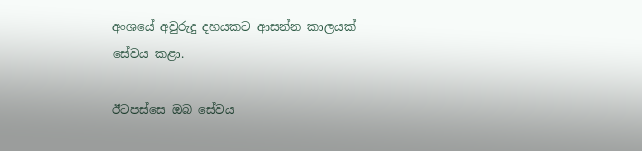අංශයේ අවුරුදු දහයකට ආසන්න කාලයක් සේවය කළා.

ඊටපස්සෙ ඔබ සේවය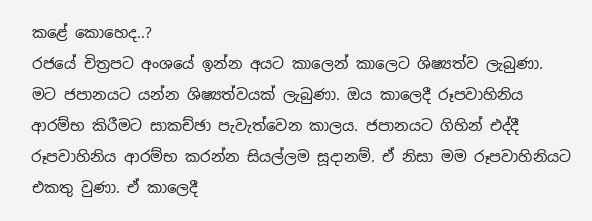කළේ කොහෙද..?
රජයේ චිත්‍රපට අංශයේ ඉන්න අයට කාලෙන් කාලෙට ශිෂ්‍යත්ව ලැබුණා. මට ජපානයට යන්න ශිෂ්‍යත්වයක් ලැබුණා. ඔය කාලෙදී රූපවාහිනිය ආරම්භ කිරීමට සාකච්ඡා පැවැත්වෙන කාලය. ජපානයට ගිහින් එද්දී රූපවාහිනිය ආරම්භ කරන්න සියල්ලම සූදානම්. ඒ නිසා මම රූපවාහිනියට එකතු වුණා. ඒ කාලෙදී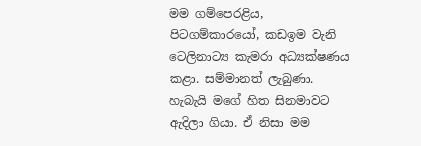මම ගම්පෙරළිය, පිටගම්කාරයෝ, කඩඉම වැනි ටෙලිනාට්‍ය කැමරා අධ්‍යක්ෂණය කළා. සම්මානත් ලැබුණා. හැබැයි මගේ හිත සිනමාවට ඇදිලා ගියා. ඒ නිසා මම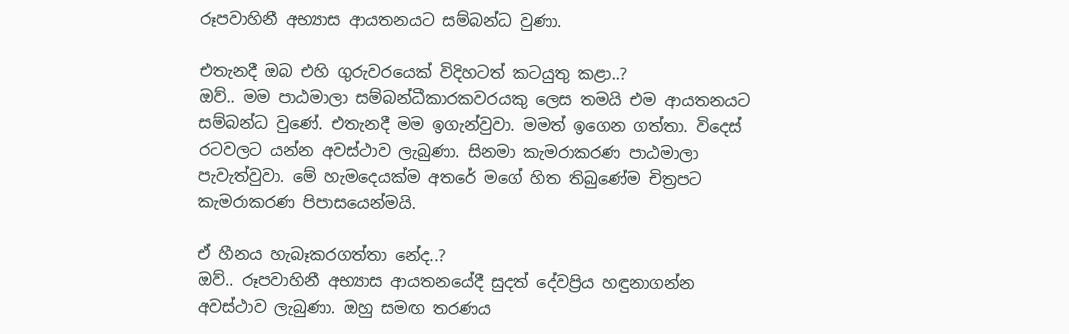රූපවාහිනී අභ්‍යාස ආයතනයට සම්බන්ධ වුණා.

එතැනදී ඔබ එහි ගුරුවරයෙක් විදිහටත් කටයුතු කළා..?
ඔව්.. මම පාඨමාලා සම්බන්ධීකාරකවරයකු ලෙස තමයි එම ආයතනයට සම්බන්ධ වුණේ. එතැනදී මම ඉගැන්වුවා. මමත් ඉගෙන ගත්තා. විදෙස් රටවලට යන්න අවස්ථාව ලැබුණා. සිනමා කැමරාකරණ පාඨමාලා පැවැත්වුවා. මේ හැමදෙයක්ම අතරේ මගේ හිත තිබුණේම චිත්‍රපට කැමරාකරණ පිපාසයෙන්මයි.

ඒ හීනය හැබෑකරගත්තා නේද..?
ඔව්.. රූපවාහිනී අභ්‍යාස ආයතනයේදී සුදත් දේවප්‍රිය හඳුනාගන්න අවස්ථාව ලැබුණා. ඔහු සමඟ තරණය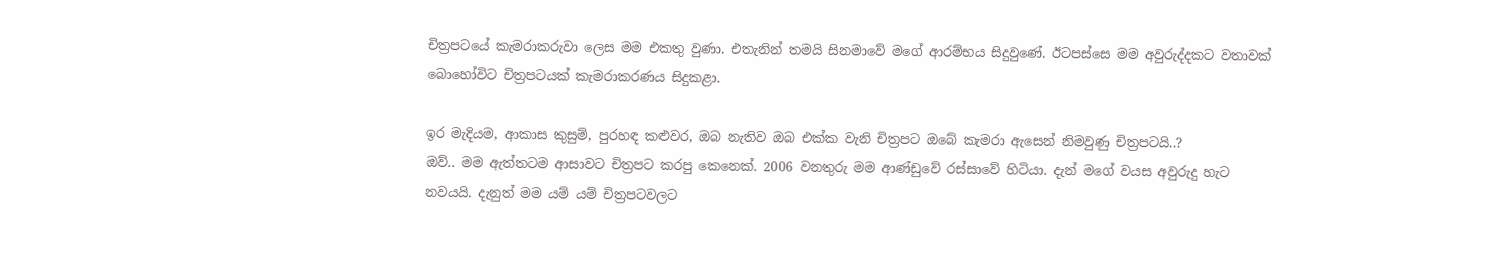චිත්‍රපටයේ කැමරාකරුවා ලෙස මම එකතු වුණා. එතැනින් තමයි සිනමාවේ මගේ ආරම්භය සිදුවුණේ. ඊටපස්සෙ මම අවුරුද්දකට වතාවක් බොහෝවිට චිත්‍රපටයක් කැමරාකරණය සිදුකළා.

ඉර මැදියම, ආකාස කුසුම්, පුරහඳ කළුවර, ඔබ නැතිව ඔබ එක්ක වැනි චිත්‍රපට ඔබේ කැමරා ඇසෙන් නිමවුණු චිත්‍රපටයි..?
ඔව්.. මම ඇත්තටම ආසාවට චිත්‍රපට කරපු කෙනෙක්. 2006 වනතුරු මම ආණ්ඩුවේ රස්සාවේ හිටියා. දැන් මගේ වයස අවුරුදු හැට නවයයි. දැනුත් මම යම් යම් චිත්‍රපටවලට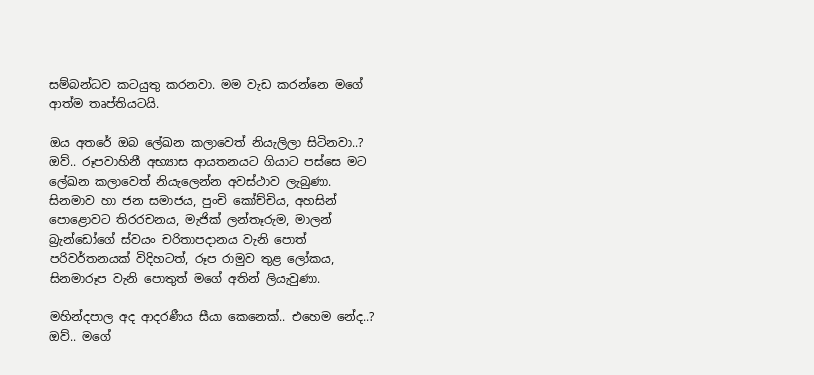සම්බන්ධව කටයුතු කරනවා. මම වැඩ කරන්නෙ මගේ ආත්ම තෘප්තියටයි.

ඔය අතරේ ඔබ ලේඛන කලාවෙත් නියැලිලා සිටිනවා..?
ඔව්.. රූපවාහිනී අභ්‍යාස ආයතනයට ගියාට පස්සෙ මට ලේඛන කලාවෙත් නියැලෙන්න අවස්ථාව ලැබුණා.  සිනමාව හා ජන සමාජය, පුංචි කෝච්චිය, අහසින් පොළොවට තිරරචනය, මැජික් ලන්තෑරුම, මාලන් බ්‍රැන්ඩෝගේ ස්වයං චරිතාපදානය වැනි පොත් පරිවර්තනයක් විදිහටත්, රූප රාමුව තුළ ලෝකය, සිනමාරූප වැනි පොතුත් මගේ අතින් ලියැවුණා.

මහින්දපාල අද ආදරණීය සීයා කෙනෙක්.. එහෙම නේද..?
ඔව්.. මගේ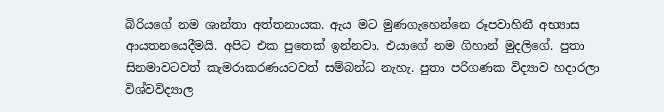බිරියගේ නම ශාන්තා අත්තනායක. ඇය මට මුණගැහෙන්නෙ රූපවාහිනී අභ්‍යාස ආයතනයෙදීමයි. අපිට එක පුතෙක් ඉන්නවා. එයාගේ නම ගිහාන් මුදලිගේ. පුතා සිනමාවටවත් කැමරාකරණයටවත් සම්බන්ධ නැහැ. පුතා පරිගණක විද්‍යාව හදාරලා විශ්වවිද්‍යාල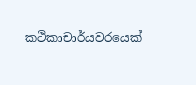කථිකාචාර්යවරයෙක්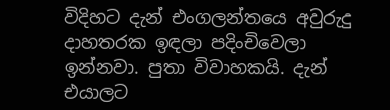විදිහට දැන් එංගලන්තයෙ අවුරුදු දාහතරක ඉඳලා පදිංචිවෙලා ඉන්නවා. පුතා විවාහකයි. දැන් එයාලට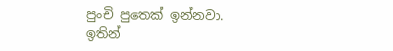පුංචි පුතෙක් ඉන්නවා. ඉතින්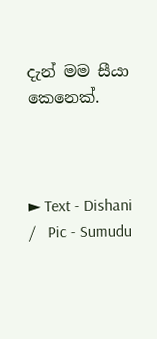දැන් මම සීයා කෙනෙක්.



► Text - Dishani   /   Pic - Sumudu